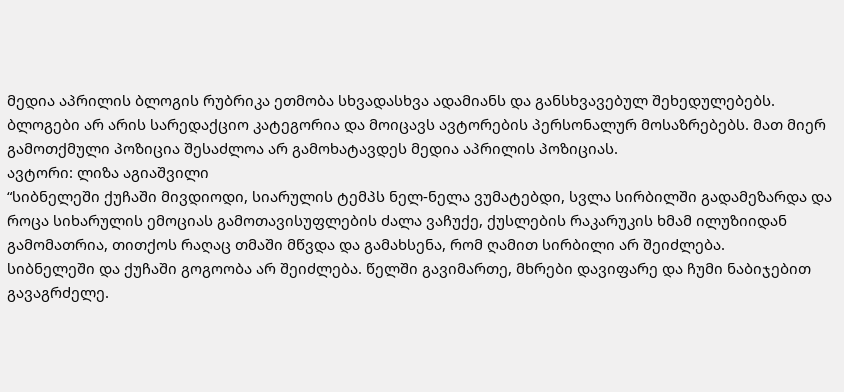მედია აპრილის ბლოგის რუბრიკა ეთმობა სხვადასხვა ადამიანს და განსხვავებულ შეხედულებებს. ბლოგები არ არის სარედაქციო კატეგორია და მოიცავს ავტორების პერსონალურ მოსაზრებებს. მათ მიერ გამოთქმული პოზიცია შესაძლოა არ გამოხატავდეს მედია აპრილის პოზიციას.
ავტორი: ლიზა აგიაშვილი
“სიბნელეში ქუჩაში მივდიოდი, სიარულის ტემპს ნელ-ნელა ვუმატებდი, სვლა სირბილში გადამეზარდა და როცა სიხარულის ემოციას გამოთავისუფლების ძალა ვაჩუქე, ქუსლების რაკარუკის ხმამ ილუზიიდან გამომათრია, თითქოს რაღაც თმაში მწვდა და გამახსენა, რომ ღამით სირბილი არ შეიძლება.
სიბნელეში და ქუჩაში გოგოობა არ შეიძლება. წელში გავიმართე, მხრები დავიფარე და ჩუმი ნაბიჯებით გავაგრძელე.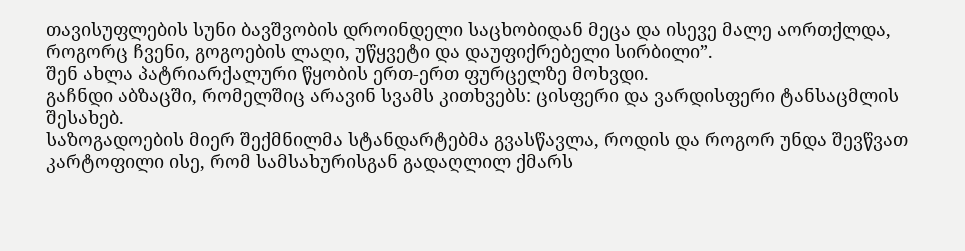თავისუფლების სუნი ბავშვობის დროინდელი საცხობიდან მეცა და ისევე მალე აორთქლდა, როგორც ჩვენი, გოგოების ლაღი, უწყვეტი და დაუფიქრებელი სირბილი”.
შენ ახლა პატრიარქალური წყობის ერთ-ერთ ფურცელზე მოხვდი.
გაჩნდი აბზაცში, რომელშიც არავინ სვამს კითხვებს: ცისფერი და ვარდისფერი ტანსაცმლის შესახებ.
საზოგადოების მიერ შექმნილმა სტანდარტებმა გვასწავლა, როდის და როგორ უნდა შევწვათ კარტოფილი ისე, რომ სამსახურისგან გადაღლილ ქმარს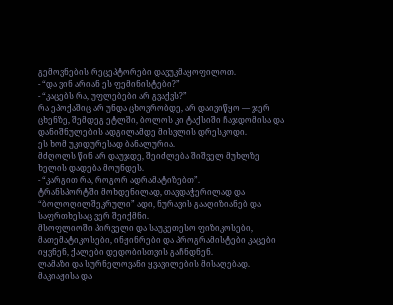გემოვნების რეცეპტორები დავუკმაყოფილოთ.
- “და ვინ არიან ეს ფემინისტები?”
- “კაცებს რა, უფლებები არ გვაქვს?”
რა ეპოქაშიც არ უნდა ცხოვრობდე, არ დაივიწყო — ჯერ ცხენზე, შემდეგ ეტლში, ბოლოს კი ტაქსიში ჩაჯდომისა და დანიშნულების ადგილამდე მისვლის დრესკოდი.
ეს ხომ უკიდურესად ბანალურია.
მძღოლს წინ არ დაუჯდე, შეიძლება შიშველ მუხლზე ხელის დადება მოუნდეს.
- “კარგით რა, როგორ ადრამატიზებთ”.
ტრანსპორტში მოხდენილად, თავდაჭერილად და “ბოლოღილშეკრული” ადი, ნურავის გააღიზიანებ და საფრთხესაც ვერ შეიქმნი.
მსოფლიოში პირველი და საუკეთესო ფიზიკოსები, მათემატიკოსები, ინჟინრები და პროგრამისტები კაცები იყვნენ, ქალები დედობისთვის გაჩნდნენ.
ლამაზი და სურნელოვანი ყვავილების მისაღებად.
მაკიაჟისა და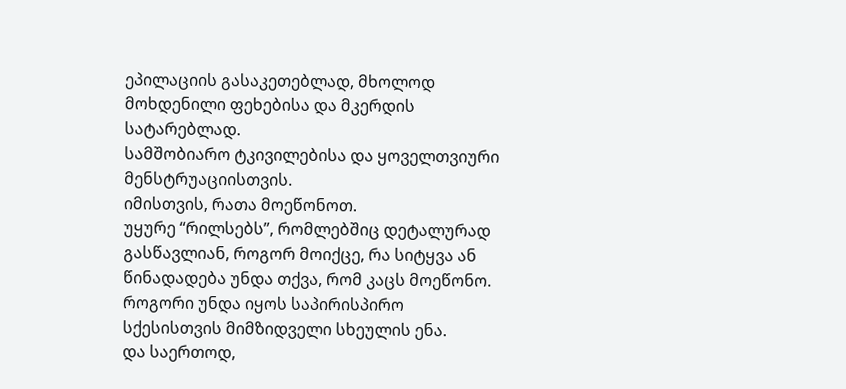ეპილაციის გასაკეთებლად, მხოლოდ მოხდენილი ფეხებისა და მკერდის სატარებლად.
სამშობიარო ტკივილებისა და ყოველთვიური მენსტრუაციისთვის.
იმისთვის, რათა მოეწონოთ.
უყურე “რილსებს”, რომლებშიც დეტალურად გასწავლიან, როგორ მოიქცე, რა სიტყვა ან წინადადება უნდა თქვა, რომ კაცს მოეწონო.
როგორი უნდა იყოს საპირისპირო სქესისთვის მიმზიდველი სხეულის ენა.
და საერთოდ,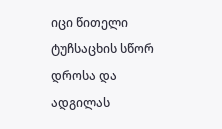იცი წითელი ტუჩსაცხის სწორ დროსა და ადგილას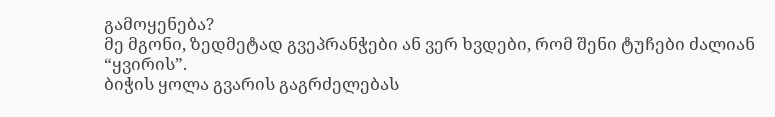გამოყენება?
მე მგონი, ზედმეტად გვეპრანჭები ან ვერ ხვდები, რომ შენი ტუჩები ძალიან “ყვირის”.
ბიჭის ყოლა გვარის გაგრძელებას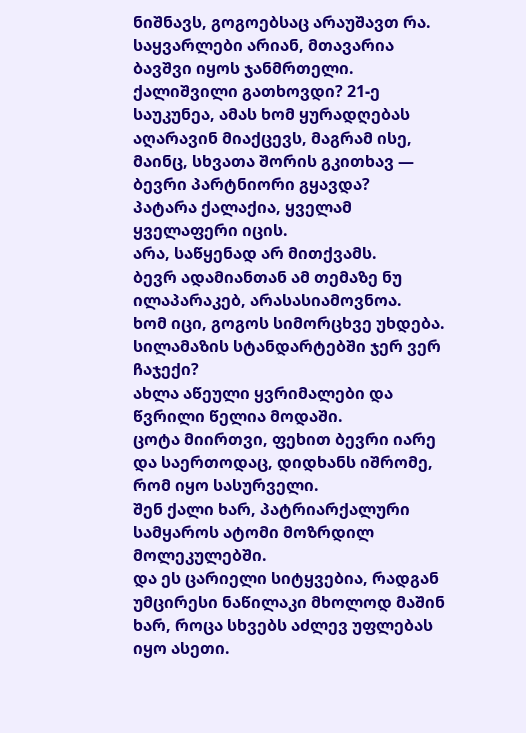ნიშნავს, გოგოებსაც არაუშავთ რა.
საყვარლები არიან, მთავარია ბავშვი იყოს ჯანმრთელი.
ქალიშვილი გათხოვდი? 21-ე საუკუნეა, ამას ხომ ყურადღებას აღარავინ მიაქცევს, მაგრამ ისე, მაინც, სხვათა შორის გკითხავ — ბევრი პარტნიორი გყავდა?
პატარა ქალაქია, ყველამ ყველაფერი იცის.
არა, საწყენად არ მითქვამს.
ბევრ ადამიანთან ამ თემაზე ნუ ილაპარაკებ, არასასიამოვნოა.
ხომ იცი, გოგოს სიმორცხვე უხდება.
სილამაზის სტანდარტებში ჯერ ვერ ჩაჯექი?
ახლა აწეული ყვრიმალები და წვრილი წელია მოდაში.
ცოტა მიირთვი, ფეხით ბევრი იარე და საერთოდაც, დიდხანს იშრომე, რომ იყო სასურველი.
შენ ქალი ხარ, პატრიარქალური სამყაროს ატომი მოზრდილ მოლეკულებში.
და ეს ცარიელი სიტყვებია, რადგან უმცირესი ნაწილაკი მხოლოდ მაშინ ხარ, როცა სხვებს აძლევ უფლებას იყო ასეთი.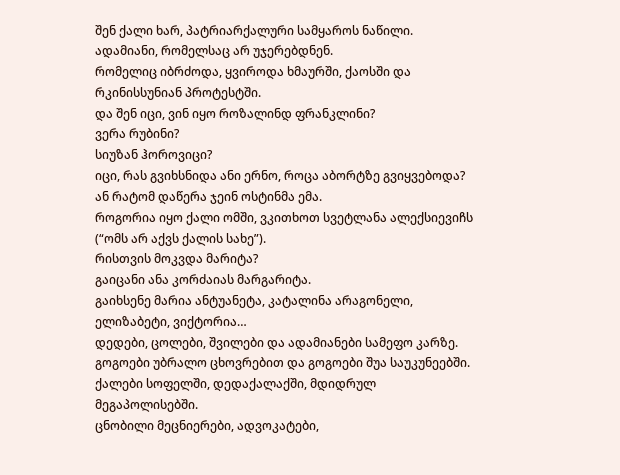შენ ქალი ხარ, პატრიარქალური სამყაროს ნაწილი.
ადამიანი, რომელსაც არ უჯერებდნენ.
რომელიც იბრძოდა, ყვიროდა ხმაურში, ქაოსში და რკინისსუნიან პროტესტში.
და შენ იცი, ვინ იყო როზალინდ ფრანკლინი?
ვერა რუბინი?
სიუზან ჰოროვიცი?
იცი, რას გვიხსნიდა ანი ერნო, როცა აბორტზე გვიყვებოდა? ან რატომ დაწერა ჯეინ ოსტინმა ემა.
როგორია იყო ქალი ომში, ვკითხოთ სვეტლანა ალექსიევიჩს (“ომს არ აქვს ქალის სახე”).
რისთვის მოკვდა მარიტა?
გაიცანი ანა კორძაიას მარგარიტა.
გაიხსენე მარია ანტუანეტა, კატალინა არაგონელი, ელიზაბეტი, ვიქტორია…
დედები, ცოლები, შვილები და ადამიანები სამეფო კარზე.
გოგოები უბრალო ცხოვრებით და გოგოები შუა საუკუნეებში.
ქალები სოფელში, დედაქალაქში, მდიდრულ მეგაპოლისებში.
ცნობილი მეცნიერები, ადვოკატები,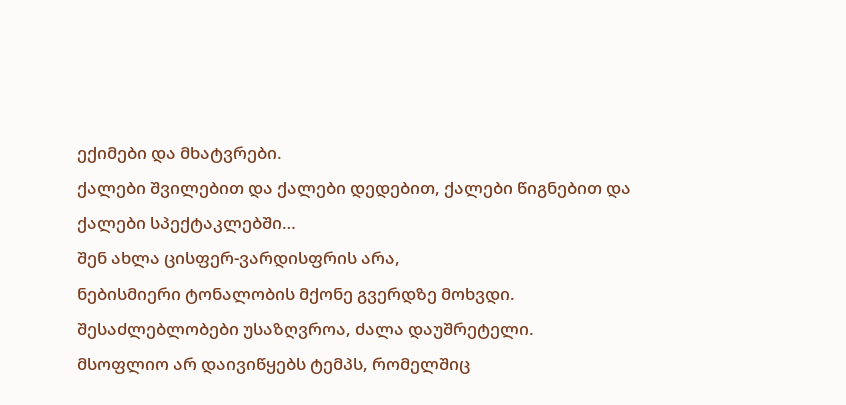ექიმები და მხატვრები.
ქალები შვილებით და ქალები დედებით, ქალები წიგნებით და ქალები სპექტაკლებში…
შენ ახლა ცისფერ-ვარდისფრის არა,
ნებისმიერი ტონალობის მქონე გვერდზე მოხვდი.
შესაძლებლობები უსაზღვროა, ძალა დაუშრეტელი.
მსოფლიო არ დაივიწყებს ტემპს, რომელშიც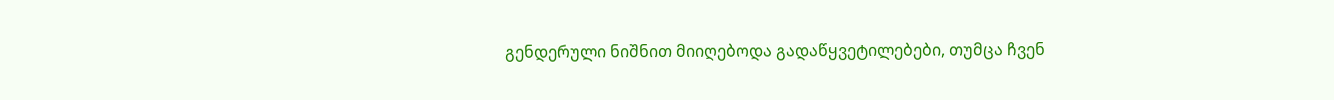გენდერული ნიშნით მიიღებოდა გადაწყვეტილებები, თუმცა ჩვენ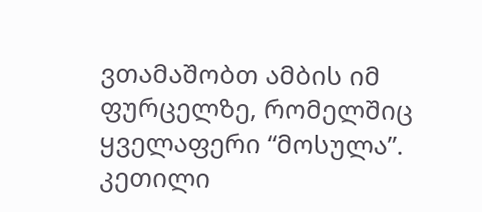ვთამაშობთ ამბის იმ ფურცელზე, რომელშიც ყველაფერი “მოსულა”.
კეთილი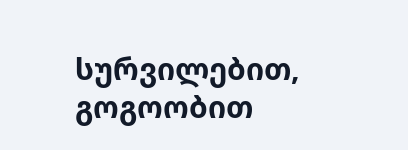სურვილებით, გოგოობით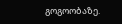გოგოობაზე.